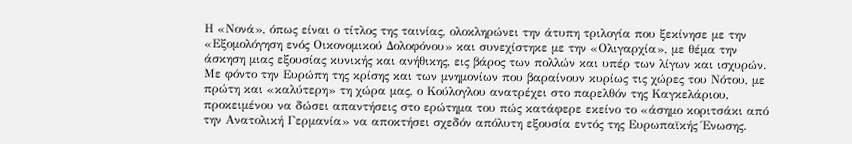Η «Νονά», όπως είναι ο τίτλος της ταινίας, ολοκληρώνει την άτυπη τριλογία που ξεκίνησε με την «Εξομολόγηση ενός Οικονομικού Δολοφόνου» και συνεχίστηκε με την «Ολιγαρχία», με θέμα την άσκηση μιας εξουσίας κυνικής και ανήθικης, εις βάρος των πολλών και υπέρ των λίγων και ισχυρών.
Με φόντο την Ευρώπη της κρίσης και των μνημονίων που βαραίνουν κυρίως τις χώρες του Νότου, με πρώτη και «καλύτερη» τη χώρα μας, ο Κούλογλου ανατρέχει στο παρελθόν της Καγκελάριου, προκειμένου να δώσει απαντήσεις στο ερώτημα του πώς κατάφερε εκείνο το «άσημο κοριτσάκι από την Ανατολική Γερμανία» να αποκτήσει σχεδόν απόλυτη εξουσία εντός της Ευρωπαϊκής Ένωσης.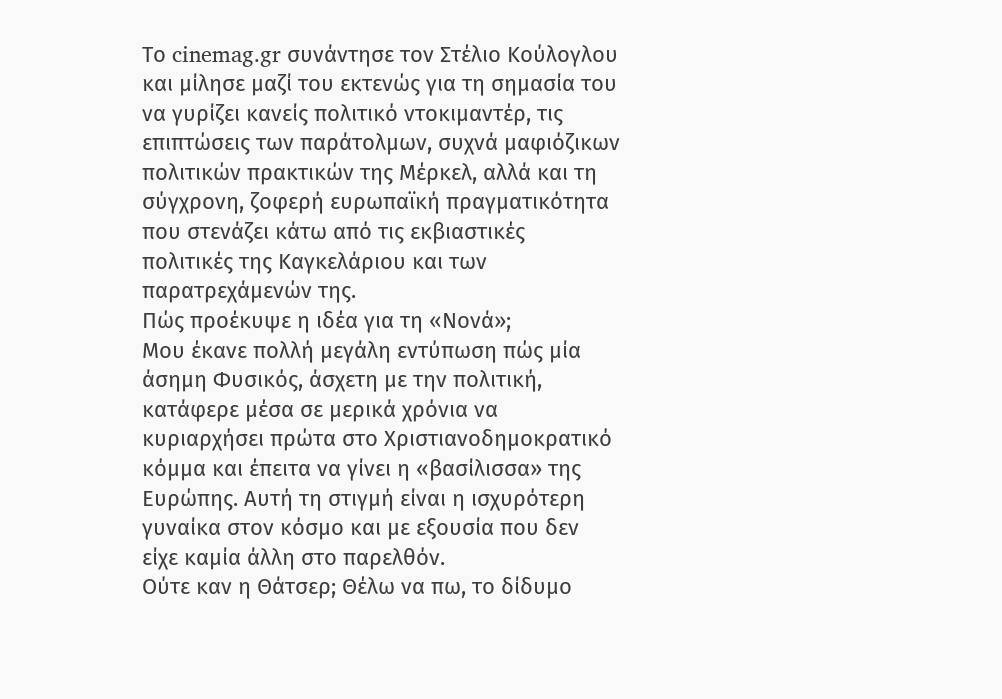Το cinemag.gr συνάντησε τον Στέλιο Κούλογλου και μίλησε μαζί του εκτενώς για τη σημασία του να γυρίζει κανείς πολιτικό ντοκιμαντέρ, τις επιπτώσεις των παράτολμων, συχνά μαφιόζικων πολιτικών πρακτικών της Μέρκελ, αλλά και τη σύγχρονη, ζοφερή ευρωπαϊκή πραγματικότητα που στενάζει κάτω από τις εκβιαστικές πολιτικές της Καγκελάριου και των παρατρεχάμενών της.
Πώς προέκυψε η ιδέα για τη «Νονά»;
Μου έκανε πολλή μεγάλη εντύπωση πώς μία άσημη Φυσικός, άσχετη με την πολιτική, κατάφερε μέσα σε μερικά χρόνια να κυριαρχήσει πρώτα στο Χριστιανοδημοκρατικό κόμμα και έπειτα να γίνει η «βασίλισσα» της Ευρώπης. Αυτή τη στιγμή είναι η ισχυρότερη γυναίκα στον κόσμο και με εξουσία που δεν είχε καμία άλλη στο παρελθόν.
Ούτε καν η Θάτσερ; Θέλω να πω, το δίδυμο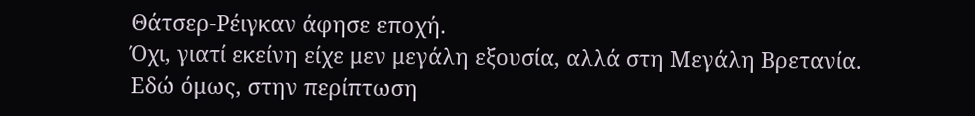Θάτσερ-Ρέιγκαν άφησε εποχή.
Όχι, γιατί εκείνη είχε μεν μεγάλη εξουσία, αλλά στη Μεγάλη Βρετανία. Εδώ όμως, στην περίπτωση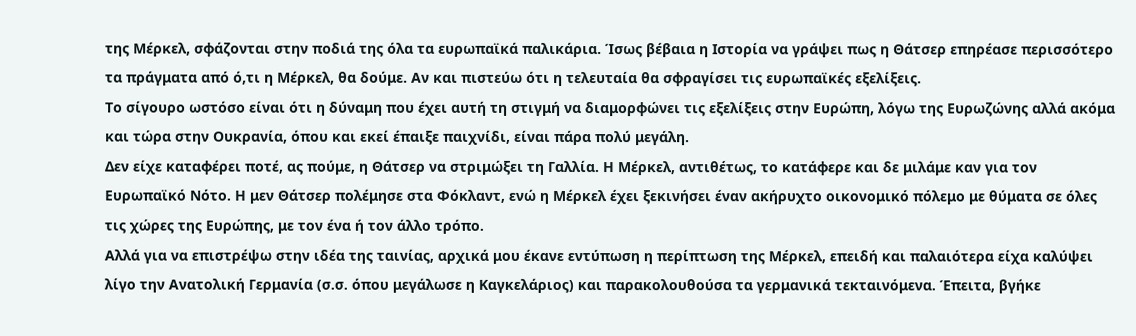της Μέρκελ, σφάζονται στην ποδιά της όλα τα ευρωπαϊκά παλικάρια. Ίσως βέβαια η Ιστορία να γράψει πως η Θάτσερ επηρέασε περισσότερο τα πράγματα από ό,τι η Μέρκελ, θα δούμε. Αν και πιστεύω ότι η τελευταία θα σφραγίσει τις ευρωπαϊκές εξελίξεις.
Το σίγουρο ωστόσο είναι ότι η δύναμη που έχει αυτή τη στιγμή να διαμορφώνει τις εξελίξεις στην Ευρώπη, λόγω της Ευρωζώνης αλλά ακόμα και τώρα στην Ουκρανία, όπου και εκεί έπαιξε παιχνίδι, είναι πάρα πολύ μεγάλη.
Δεν είχε καταφέρει ποτέ, ας πούμε, η Θάτσερ να στριμώξει τη Γαλλία. Η Μέρκελ, αντιθέτως, το κατάφερε και δε μιλάμε καν για τον Ευρωπαϊκό Νότο. Η μεν Θάτσερ πολέμησε στα Φόκλαντ, ενώ η Μέρκελ έχει ξεκινήσει έναν ακήρυχτο οικονομικό πόλεμο με θύματα σε όλες τις χώρες της Ευρώπης, με τον ένα ή τον άλλο τρόπο.
Αλλά για να επιστρέψω στην ιδέα της ταινίας, αρχικά μου έκανε εντύπωση η περίπτωση της Μέρκελ, επειδή και παλαιότερα είχα καλύψει λίγο την Ανατολική Γερμανία (σ.σ. όπου μεγάλωσε η Καγκελάριος) και παρακολουθούσα τα γερμανικά τεκταινόμενα. Έπειτα, βγήκε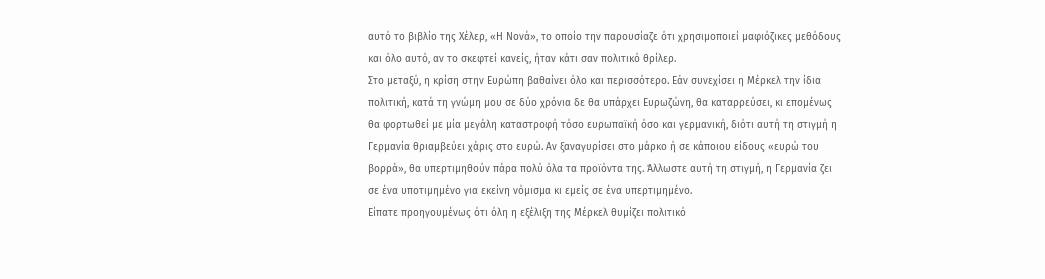αυτό το βιβλίο της Χέλερ, «Η Νονά», το οποίο την παρουσίαζε ότι χρησιμοποιεί μαφιόζικες μεθόδους και όλο αυτό, αν το σκεφτεί κανείς, ήταν κάτι σαν πολιτικό θρίλερ.
Στο μεταξύ, η κρίση στην Ευρώπη βαθαίνει όλο και περισσότερο. Εάν συνεχίσει η Μέρκελ την ίδια πολιτική, κατά τη γνώμη μου σε δύο χρόνια δε θα υπάρχει Ευρωζώνη, θα καταρρεύσει, κι επομένως θα φορτωθεί με μία μεγάλη καταστροφή τόσο ευρωπαϊκή όσο και γερμανική, διότι αυτή τη στιγμή η Γερμανία θριαμβεύει χάρις στο ευρώ. Αν ξαναγυρίσει στο μάρκο ή σε κάποιου είδους «ευρώ του βορρά», θα υπερτιμηθούν πάρα πολύ όλα τα προϊόντα της. Άλλωστε αυτή τη στιγμή, η Γερμανία ζει σε ένα υποτιμημένο για εκείνη νόμισμα κι εμείς σε ένα υπερτιμημένο.
Είπατε προηγουμένως ότι όλη η εξέλιξη της Μέρκελ θυμίζει πολιτικό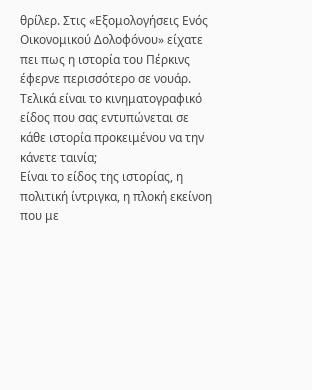θρίλερ. Στις «Εξομολογήσεις Ενός Οικονομικού Δολοφόνου» είχατε πει πως η ιστορία του Πέρκινς έφερνε περισσότερο σε νουάρ. Τελικά είναι το κινηματογραφικό είδος που σας εντυπώνεται σε κάθε ιστορία προκειμένου να την κάνετε ταινία;
Είναι το είδος της ιστορίας, η πολιτική ίντριγκα, η πλοκή εκείνοη που με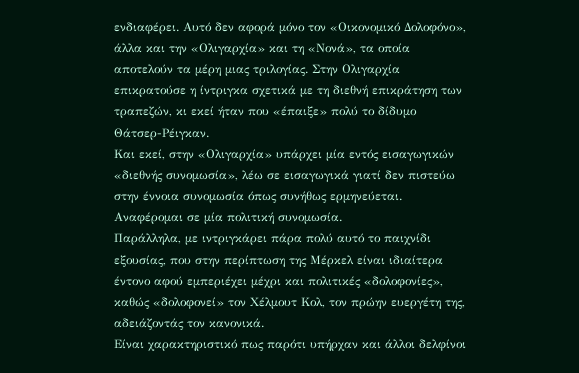ενδιαφέρει. Αυτό δεν αφορά μόνο τον «Οικονομικό Δολοφόνο», άλλα και την «Ολιγαρχία» και τη «Νονά», τα οποία αποτελούν τα μέρη μιας τριλογίας. Στην Ολιγαρχία επικρατούσε η ίντριγκα σχετικά με τη διεθνή επικράτηση των τραπεζών, κι εκεί ήταν που «έπαιξε» πολύ το δίδυμο Θάτσερ-Ρέιγκαν.
Και εκεί, στην «Ολιγαρχία» υπάρχει μία εντός εισαγωγικών «διεθνής συνομωσία», λέω σε εισαγωγικά γιατί δεν πιστεύω στην έννοια συνομωσία όπως συνήθως ερμηνεύεται. Αναφέρομαι σε μία πολιτική συνομωσία.
Παράλληλα, με ιντριγκάρει πάρα πολύ αυτό το παιχνίδι εξουσίας, που στην περίπτωση της Μέρκελ είναι ιδιαίτερα έντονο αφού εμπεριέχει μέχρι και πολιτικές «δολοφονίες», καθώς «δολοφονεί» τον Χέλμουτ Κολ, τον πρώην ευεργέτη της, αδειάζοντάς τον κανονικά.
Είναι χαρακτηριστικό πως παρότι υπήρχαν και άλλοι δελφίνοι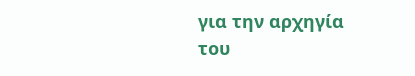για την αρχηγία του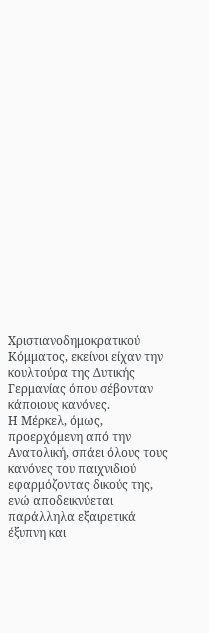Χριστιανοδημοκρατικού Κόμματος, εκείνοι είχαν την κουλτούρα της Δυτικής Γερμανίας όπου σέβονταν κάποιους κανόνες.
Η Μέρκελ, όμως, προερχόμενη από την Ανατολική, σπάει όλους τους κανόνες του παιχνιδιού εφαρμόζοντας δικούς της, ενώ αποδεικνύεται παράλληλα εξαιρετικά έξυπνη και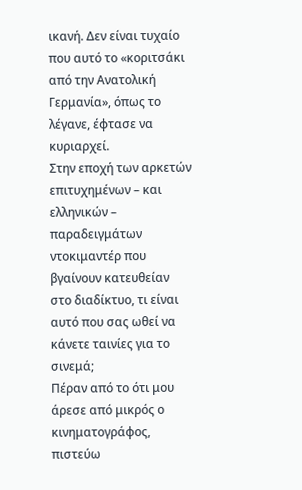ικανή. Δεν είναι τυχαίο που αυτό το «κοριτσάκι από την Ανατολική Γερμανία», όπως το λέγανε, έφτασε να κυριαρχεί.
Στην εποχή των αρκετών επιτυχημένων – και ελληνικών – παραδειγμάτων ντοκιμαντέρ που βγαίνουν κατευθείαν στο διαδίκτυο, τι είναι αυτό που σας ωθεί να κάνετε ταινίες για το σινεμά;
Πέραν από το ότι μου άρεσε από μικρός ο κινηματογράφος, πιστεύω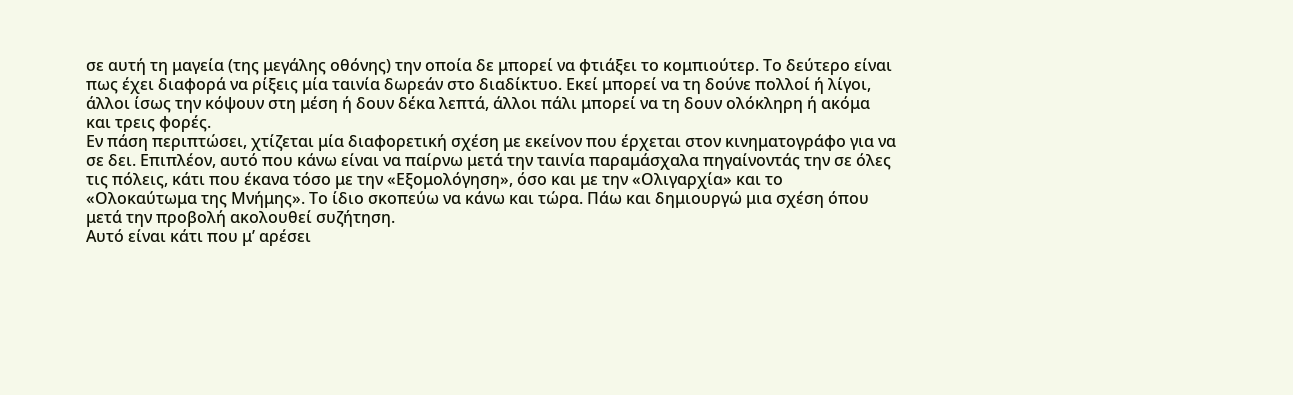σε αυτή τη μαγεία (της μεγάλης οθόνης) την οποία δε μπορεί να φτιάξει το κομπιούτερ. Το δεύτερο είναι πως έχει διαφορά να ρίξεις μία ταινία δωρεάν στο διαδίκτυο. Εκεί μπορεί να τη δούνε πολλοί ή λίγοι, άλλοι ίσως την κόψουν στη μέση ή δουν δέκα λεπτά, άλλοι πάλι μπορεί να τη δουν ολόκληρη ή ακόμα και τρεις φορές.
Εν πάση περιπτώσει, χτίζεται μία διαφορετική σχέση με εκείνον που έρχεται στον κινηματογράφο για να σε δει. Επιπλέον, αυτό που κάνω είναι να παίρνω μετά την ταινία παραμάσχαλα πηγαίνοντάς την σε όλες τις πόλεις, κάτι που έκανα τόσο με την «Εξομολόγηση», όσο και με την «Ολιγαρχία» και το «Ολοκαύτωμα της Μνήμης». Το ίδιο σκοπεύω να κάνω και τώρα. Πάω και δημιουργώ μια σχέση όπου μετά την προβολή ακολουθεί συζήτηση.
Αυτό είναι κάτι που μ’ αρέσει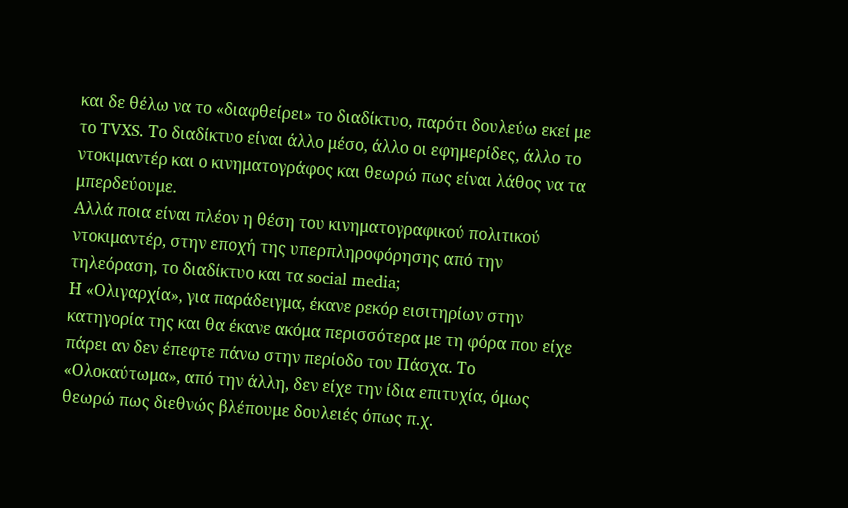και δε θέλω να το «διαφθείρει» το διαδίκτυο, παρότι δουλεύω εκεί με το TVXS. Το διαδίκτυο είναι άλλο μέσο, άλλο οι εφημερίδες, άλλο το ντοκιμαντέρ και ο κινηματογράφος και θεωρώ πως είναι λάθος να τα μπερδεύουμε.
Αλλά ποια είναι πλέον η θέση του κινηματογραφικού πολιτικού ντοκιμαντέρ, στην εποχή της υπερπληροφόρησης από την τηλεόραση, το διαδίκτυο και τα social media;
Η «Ολιγαρχία», για παράδειγμα, έκανε ρεκόρ εισιτηρίων στην κατηγορία της και θα έκανε ακόμα περισσότερα με τη φόρα που είχε πάρει αν δεν έπεφτε πάνω στην περίοδο του Πάσχα. Το «Ολοκαύτωμα», από την άλλη, δεν είχε την ίδια επιτυχία, όμως θεωρώ πως διεθνώς βλέπουμε δουλειές όπως π.χ.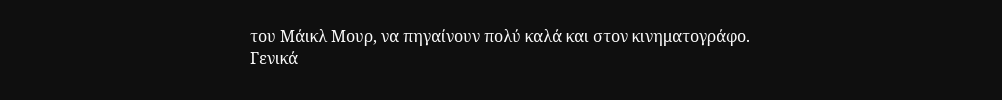του Μάικλ Μουρ, να πηγαίνουν πολύ καλά και στον κινηματογράφο.
Γενικά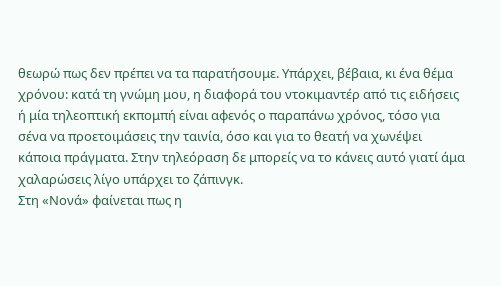θεωρώ πως δεν πρέπει να τα παρατήσουμε. Υπάρχει, βέβαια, κι ένα θέμα χρόνου: κατά τη γνώμη μου, η διαφορά του ντοκιμαντέρ από τις ειδήσεις ή μία τηλεοπτική εκπομπή είναι αφενός ο παραπάνω χρόνος, τόσο για σένα να προετοιμάσεις την ταινία, όσο και για το θεατή να χωνέψει κάποια πράγματα. Στην τηλεόραση δε μπορείς να το κάνεις αυτό γιατί άμα χαλαρώσεις λίγο υπάρχει το ζάπινγκ.
Στη «Νονά» φαίνεται πως η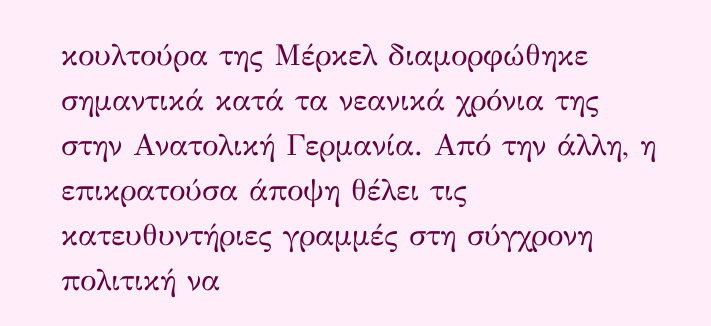κουλτούρα της Μέρκελ διαμορφώθηκε σημαντικά κατά τα νεανικά χρόνια της στην Ανατολική Γερμανία. Από την άλλη, η επικρατούσα άποψη θέλει τις κατευθυντήριες γραμμές στη σύγχρονη πολιτική να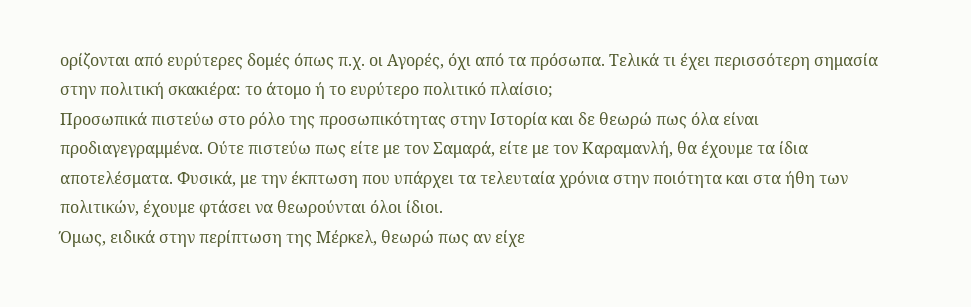ορίζονται από ευρύτερες δομές όπως π.χ. οι Αγορές, όχι από τα πρόσωπα. Τελικά τι έχει περισσότερη σημασία στην πολιτική σκακιέρα: το άτομο ή το ευρύτερο πολιτικό πλαίσιο;
Προσωπικά πιστεύω στο ρόλο της προσωπικότητας στην Ιστορία και δε θεωρώ πως όλα είναι προδιαγεγραμμένα. Ούτε πιστεύω πως είτε με τον Σαμαρά, είτε με τον Καραμανλή, θα έχουμε τα ίδια αποτελέσματα. Φυσικά, με την έκπτωση που υπάρχει τα τελευταία χρόνια στην ποιότητα και στα ήθη των πολιτικών, έχουμε φτάσει να θεωρούνται όλοι ίδιοι.
Όμως, ειδικά στην περίπτωση της Μέρκελ, θεωρώ πως αν είχε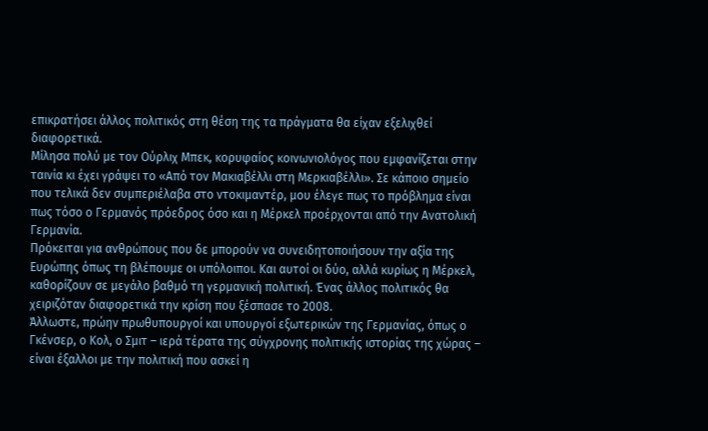επικρατήσει άλλος πολιτικός στη θέση της τα πράγματα θα είχαν εξελιχθεί διαφορετικά.
Μίλησα πολύ με τον Ούρλιχ Μπεκ, κορυφαίος κοινωνιολόγος που εμφανίζεται στην ταινία κι έχει γράψει το «Από τον Μακιαβέλλι στη Μερκιαβέλλι». Σε κάποιο σημείο που τελικά δεν συμπεριέλαβα στο ντοκιμαντέρ, μου έλεγε πως το πρόβλημα είναι πως τόσο ο Γερμανός πρόεδρος όσο και η Μέρκελ προέρχονται από την Ανατολική Γερμανία.
Πρόκειται για ανθρώπους που δε μπορούν να συνειδητοποιήσουν την αξία της Ευρώπης όπως τη βλέπουμε οι υπόλοιποι. Και αυτοί οι δύο, αλλά κυρίως η Μέρκελ, καθορίζουν σε μεγάλο βαθμό τη γερμανική πολιτική. Ένας άλλος πολιτικός θα χειριζόταν διαφορετικά την κρίση που ξέσπασε το 2008.
Άλλωστε, πρώην πρωθυπουργοί και υπουργοί εξωτερικών της Γερμανίας, όπως ο Γκένσερ, ο Κολ, ο Σμιτ – ιερά τέρατα της σύγχρονης πολιτικής ιστορίας της χώρας – είναι έξαλλοι με την πολιτική που ασκεί η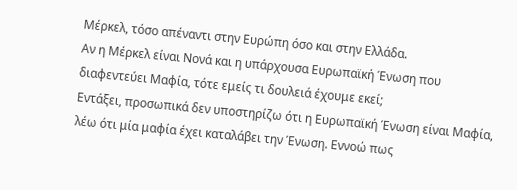Μέρκελ, τόσο απέναντι στην Ευρώπη όσο και στην Ελλάδα.
Αν η Μέρκελ είναι Νονά και η υπάρχουσα Ευρωπαϊκή Ένωση που διαφεντεύει Μαφία, τότε εμείς τι δουλειά έχουμε εκεί;
Εντάξει, προσωπικά δεν υποστηρίζω ότι η Ευρωπαϊκή Ένωση είναι Μαφία, λέω ότι μία μαφία έχει καταλάβει την Ένωση. Εννοώ πως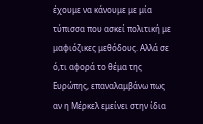έχουμε να κάνουμε με μία τύπισσα που ασκεί πολιτική με μαφιόζικες μεθόδους. Αλλά σε ό,τι αφορά το θέμα της Ευρώπης, επαναλαμβάνω πως αν η Μέρκελ εμείνει στην ίδια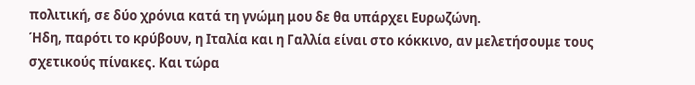πολιτική, σε δύο χρόνια κατά τη γνώμη μου δε θα υπάρχει Ευρωζώνη.
Ήδη, παρότι το κρύβουν, η Ιταλία και η Γαλλία είναι στο κόκκινο, αν μελετήσουμε τους σχετικούς πίνακες. Και τώρα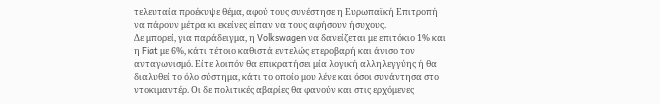τελευταία προέκυψε θέμα, αφού τους συνέστησε η Ευρωπαϊκή Επιτροπή να πάρουν μέτρα κι εκείνες είπαν να τους αφήσουν ήσυχους.
Δε μπορεί, για παράδειγμα, η Volkswagen να δανείζεται με επιτόκιο 1% και η Fiat με 6%, κάτι τέτοιο καθιστά εντελώς ετεροβαρή και άνισο τον ανταγωνισμό. Είτε λοιπόν θα επικρατήσει μία λογική αλληλεγγύης ή θα διαλυθεί το όλο σύστημα, κάτι το οποίο μου λένε και όσοι συνάντησα στο ντοκιμαντέρ. Οι δε πολιτικές αβαρίες θα φανούν και στις ερχόμενες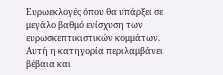Ευρωεκλογές όπου θα υπάρξει σε μεγάλο βαθμό ενίσχυση των ευρωσκεπτικιστικών κομμάτων.
Αυτή η κατηγορία περιλαμβάνει βέβαια και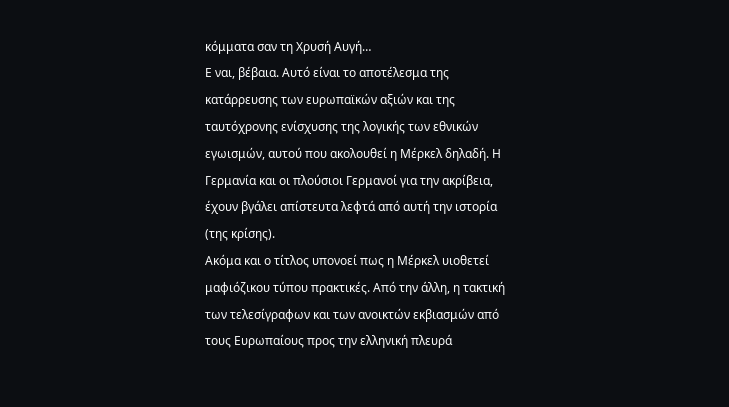κόμματα σαν τη Χρυσή Αυγή…
Ε ναι, βέβαια. Αυτό είναι το αποτέλεσμα της κατάρρευσης των ευρωπαϊκών αξιών και της ταυτόχρονης ενίσχυσης της λογικής των εθνικών εγωισμών, αυτού που ακολουθεί η Μέρκελ δηλαδή. Η Γερμανία και οι πλούσιοι Γερμανοί για την ακρίβεια, έχουν βγάλει απίστευτα λεφτά από αυτή την ιστορία (της κρίσης).
Ακόμα και ο τίτλος υπονοεί πως η Μέρκελ υιοθετεί μαφιόζικου τύπου πρακτικές. Από την άλλη, η τακτική των τελεσίγραφων και των ανοικτών εκβιασμών από τους Ευρωπαίους προς την ελληνική πλευρά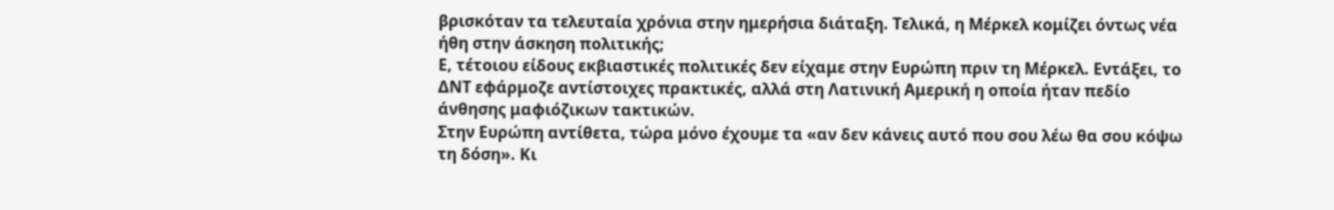βρισκόταν τα τελευταία χρόνια στην ημερήσια διάταξη. Τελικά, η Μέρκελ κομίζει όντως νέα ήθη στην άσκηση πολιτικής;
Ε, τέτοιου είδους εκβιαστικές πολιτικές δεν είχαμε στην Ευρώπη πριν τη Μέρκελ. Εντάξει, το ΔΝΤ εφάρμοζε αντίστοιχες πρακτικές, αλλά στη Λατινική Αμερική η οποία ήταν πεδίο άνθησης μαφιόζικων τακτικών.
Στην Ευρώπη αντίθετα, τώρα μόνο έχουμε τα «αν δεν κάνεις αυτό που σου λέω θα σου κόψω τη δόση». Κι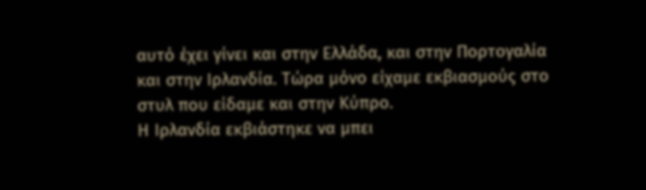αυτό έχει γίνει και στην Ελλάδα, και στην Πορτογαλία και στην Ιρλανδία. Τώρα μόνο είχαμε εκβιασμούς στο στυλ που είδαμε και στην Κύπρο.
Η Ιρλανδία εκβιάστηκε να μπει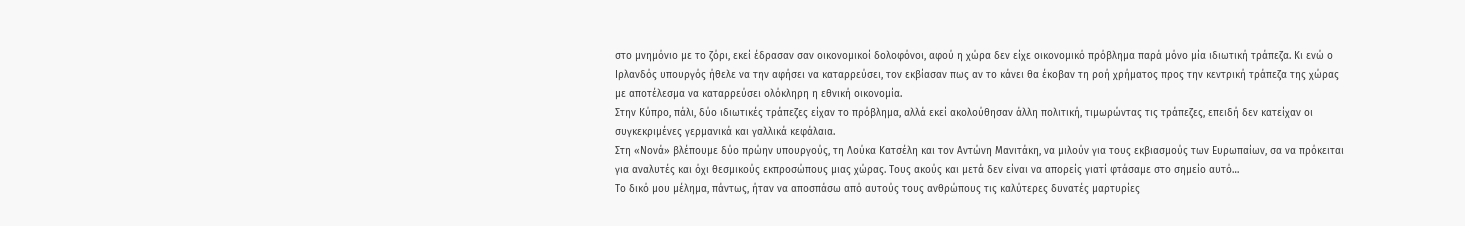στο μνημόνιο με το ζόρι, εκεί έδρασαν σαν οικονομικοί δολοφόνοι, αφού η χώρα δεν είχε οικονομικό πρόβλημα παρά μόνο μία ιδιωτική τράπεζα. Κι ενώ ο Ιρλανδός υπουργός ήθελε να την αφήσει να καταρρεύσει, τον εκβίασαν πως αν το κάνει θα έκοβαν τη ροή χρήματος προς την κεντρική τράπεζα της χώρας με αποτέλεσμα να καταρρεύσει ολόκληρη η εθνική οικονομία.
Στην Κύπρο, πάλι, δύο ιδιωτικές τράπεζες είχαν το πρόβλημα, αλλά εκεί ακολούθησαν άλλη πολιτική, τιμωρώντας τις τράπεζες, επειδή δεν κατείχαν οι συγκεκριμένες γερμανικά και γαλλικά κεφάλαια.
Στη «Νονά» βλέπουμε δύο πρώην υπουργούς, τη Λούκα Κατσέλη και τον Αντώνη Μανιτάκη, να μιλούν για τους εκβιασμούς των Ευρωπαίων, σα να πρόκειται για αναλυτές και όχι θεσμικούς εκπροσώπους μιας χώρας. Τους ακούς και μετά δεν είναι να απορείς γιατί φτάσαμε στο σημείο αυτό…
Το δικό μου μέλημα, πάντως, ήταν να αποσπάσω από αυτούς τους ανθρώπους τις καλύτερες δυνατές μαρτυρίες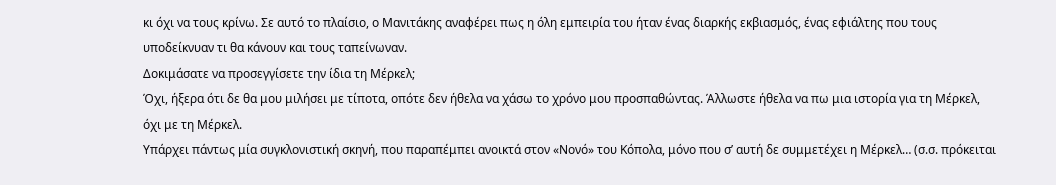κι όχι να τους κρίνω. Σε αυτό το πλαίσιο, ο Μανιτάκης αναφέρει πως η όλη εμπειρία του ήταν ένας διαρκής εκβιασμός, ένας εφιάλτης που τους υποδείκνυαν τι θα κάνουν και τους ταπείνωναν.
Δοκιμάσατε να προσεγγίσετε την ίδια τη Μέρκελ;
Όχι, ήξερα ότι δε θα μου μιλήσει με τίποτα, οπότε δεν ήθελα να χάσω το χρόνο μου προσπαθώντας. Άλλωστε ήθελα να πω μια ιστορία για τη Μέρκελ, όχι με τη Μέρκελ.
Υπάρχει πάντως μία συγκλονιστική σκηνή, που παραπέμπει ανοικτά στον «Νονό» του Κόπολα, μόνο που σ’ αυτή δε συμμετέχει η Μέρκελ… (σ.σ. πρόκειται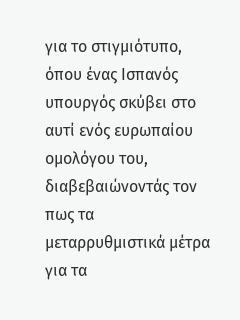για το στιγμιότυπο, όπου ένας Ισπανός υπουργός σκύβει στο αυτί ενός ευρωπαίου ομολόγου του, διαβεβαιώνοντάς τον πως τα μεταρρυθμιστικά μέτρα για τα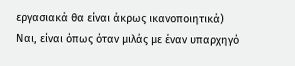εργασιακά θα είναι άκρως ικανοποιητικά)
Ναι, είναι όπως όταν μιλάς με έναν υπαρχηγό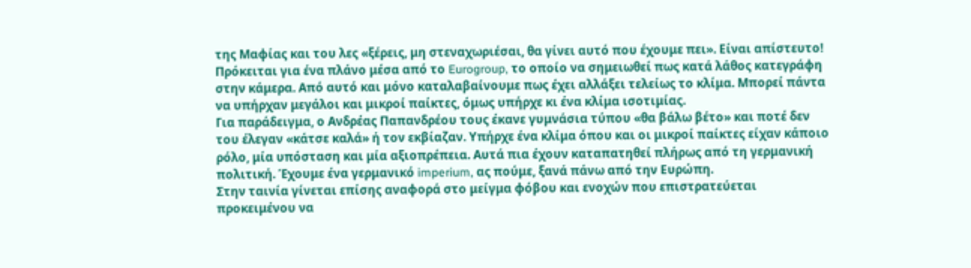της Μαφίας και του λες «ξέρεις, μη στεναχωριέσαι, θα γίνει αυτό που έχουμε πει». Είναι απίστευτο! Πρόκειται για ένα πλάνο μέσα από το Eurogroup, το οποίο να σημειωθεί πως κατά λάθος κατεγράφη στην κάμερα. Από αυτό και μόνο καταλαβαίνουμε πως έχει αλλάξει τελείως το κλίμα. Μπορεί πάντα να υπήρχαν μεγάλοι και μικροί παίκτες, όμως υπήρχε κι ένα κλίμα ισοτιμίας.
Για παράδειγμα, ο Ανδρέας Παπανδρέου τους έκανε γυμνάσια τύπου «θα βάλω βέτο» και ποτέ δεν του έλεγαν «κάτσε καλά» ή τον εκβίαζαν. Υπήρχε ένα κλίμα όπου και οι μικροί παίκτες είχαν κάποιο ρόλο, μία υπόσταση και μία αξιοπρέπεια. Αυτά πια έχουν καταπατηθεί πλήρως από τη γερμανική πολιτική. Έχουμε ένα γερμανικό imperium, ας πούμε, ξανά πάνω από την Ευρώπη.
Στην ταινία γίνεται επίσης αναφορά στο μείγμα φόβου και ενοχών που επιστρατεύεται προκειμένου να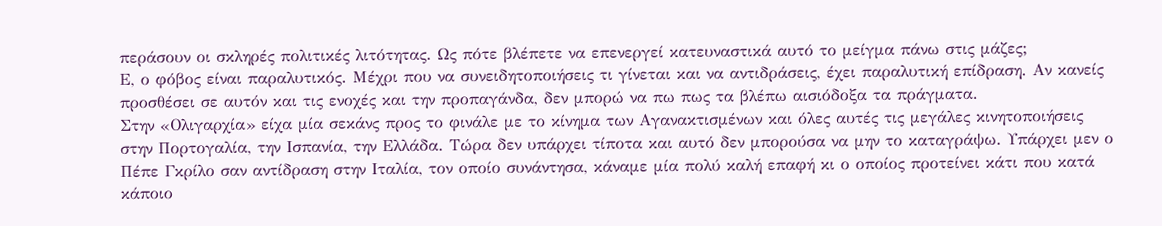περάσουν οι σκληρές πολιτικές λιτότητας. Ως πότε βλέπετε να επενεργεί κατευναστικά αυτό το μείγμα πάνω στις μάζες;
Ε, ο φόβος είναι παραλυτικός. Μέχρι που να συνειδητοποιήσεις τι γίνεται και να αντιδράσεις, έχει παραλυτική επίδραση. Αν κανείς προσθέσει σε αυτόν και τις ενοχές και την προπαγάνδα, δεν μπορώ να πω πως τα βλέπω αισιόδοξα τα πράγματα.
Στην «Ολιγαρχία» είχα μία σεκάνς προς το φινάλε με το κίνημα των Αγανακτισμένων και όλες αυτές τις μεγάλες κινητοποιήσεις στην Πορτογαλία, την Ισπανία, την Ελλάδα. Τώρα δεν υπάρχει τίποτα και αυτό δεν μπορούσα να μην το καταγράψω. Υπάρχει μεν ο Πέπε Γκρίλο σαν αντίδραση στην Ιταλία, τον οποίο συνάντησα, κάναμε μία πολύ καλή επαφή κι ο οποίος προτείνει κάτι που κατά κάποιο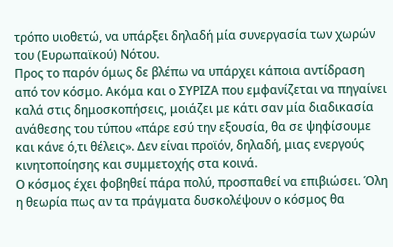τρόπο υιοθετώ, να υπάρξει δηλαδή μία συνεργασία των χωρών του (Ευρωπαϊκού) Νότου.
Προς το παρόν όμως δε βλέπω να υπάρχει κάποια αντίδραση από τον κόσμο. Ακόμα και ο ΣΥΡΙΖΑ που εμφανίζεται να πηγαίνει καλά στις δημοσκοπήσεις, μοιάζει με κάτι σαν μία διαδικασία ανάθεσης του τύπου «πάρε εσύ την εξουσία, θα σε ψηφίσουμε και κάνε ό,τι θέλεις». Δεν είναι προϊόν, δηλαδή, μιας ενεργούς κινητοποίησης και συμμετοχής στα κοινά.
Ο κόσμος έχει φοβηθεί πάρα πολύ, προσπαθεί να επιβιώσει. Όλη η θεωρία πως αν τα πράγματα δυσκολέψουν ο κόσμος θα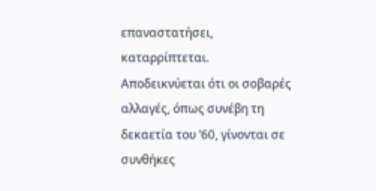επαναστατήσει, καταρρίπτεται. Αποδεικνύεται ότι οι σοβαρές αλλαγές, όπως συνέβη τη δεκαετία του ’60, γίνονται σε συνθήκες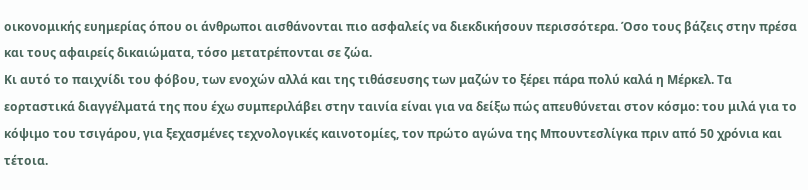οικονομικής ευημερίας όπου οι άνθρωποι αισθάνονται πιο ασφαλείς να διεκδικήσουν περισσότερα. Όσο τους βάζεις στην πρέσα και τους αφαιρείς δικαιώματα, τόσο μετατρέπονται σε ζώα.
Κι αυτό το παιχνίδι του φόβου, των ενοχών αλλά και της τιθάσευσης των μαζών το ξέρει πάρα πολύ καλά η Μέρκελ. Τα εορταστικά διαγγέλματά της που έχω συμπεριλάβει στην ταινία είναι για να δείξω πώς απευθύνεται στον κόσμο: του μιλά για το κόψιμο του τσιγάρου, για ξεχασμένες τεχνολογικές καινοτομίες, τον πρώτο αγώνα της Μπουντεσλίγκα πριν από 50 χρόνια και τέτοια.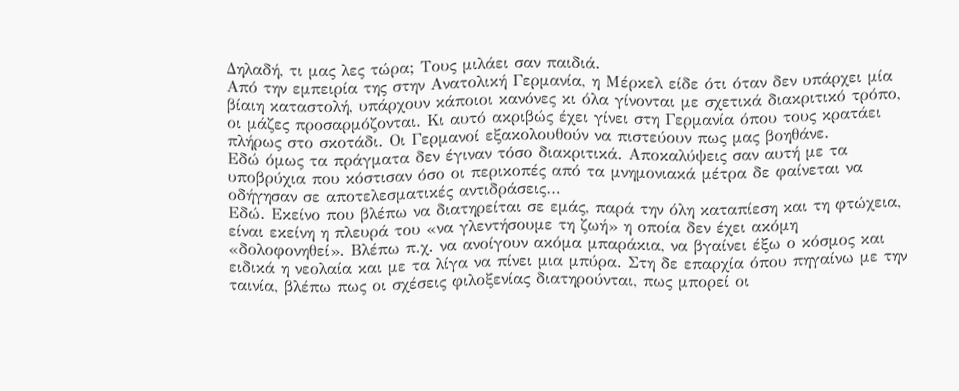Δηλαδή, τι μας λες τώρα; Τους μιλάει σαν παιδιά.
Από την εμπειρία της στην Ανατολική Γερμανία, η Μέρκελ είδε ότι όταν δεν υπάρχει μία βίαιη καταστολή, υπάρχουν κάποιοι κανόνες κι όλα γίνονται με σχετικά διακριτικό τρόπο, οι μάζες προσαρμόζονται. Κι αυτό ακριβώς έχει γίνει στη Γερμανία όπου τους κρατάει πλήρως στο σκοτάδι. Οι Γερμανοί εξακολουθούν να πιστεύουν πως μας βοηθάνε.
Εδώ όμως τα πράγματα δεν έγιναν τόσο διακριτικά. Αποκαλύψεις σαν αυτή με τα υποβρύχια που κόστισαν όσο οι περικοπές από τα μνημονιακά μέτρα δε φαίνεται να οδήγησαν σε αποτελεσματικές αντιδράσεις…
Εδώ. Εκείνο που βλέπω να διατηρείται σε εμάς, παρά την όλη καταπίεση και τη φτώχεια, είναι εκείνη η πλευρά του «να γλεντήσουμε τη ζωή» η οποία δεν έχει ακόμη «δολοφονηθεί». Βλέπω π.χ. να ανοίγουν ακόμα μπαράκια, να βγαίνει έξω ο κόσμος και ειδικά η νεολαία και με τα λίγα να πίνει μια μπύρα. Στη δε επαρχία όπου πηγαίνω με την ταινία, βλέπω πως οι σχέσεις φιλοξενίας διατηρούνται, πως μπορεί οι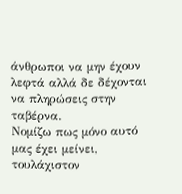άνθρωποι να μην έχουν λεφτά αλλά δε δέχονται να πληρώσεις στην ταβέρνα.
Νομίζω πως μόνο αυτό μας έχει μείνει, τουλάχιστον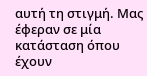αυτή τη στιγμή. Μας έφεραν σε μία κατάσταση όπου έχουν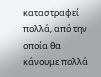καταστραφεί πολλά, από την οποία θα κάνουμε πολλά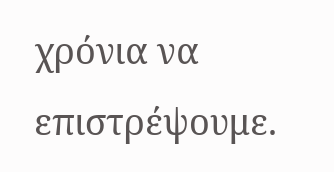χρόνια να επιστρέψουμε.